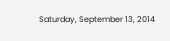Saturday, September 13, 2014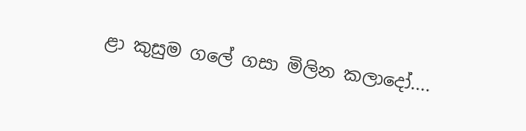ළා කුසුම ගලේ ගසා මිලින කලාදෝ....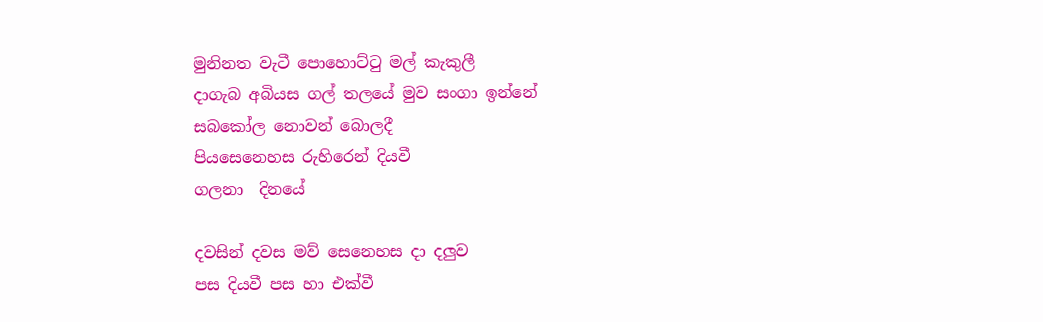මුනිනත වැටී පොහොට්ටු මල් කැකුලී
දාගැබ අබියස ගල් තලයේ මුව සංගා ඉන්නේ
සබකෝල නොවන් බොලදී
පියසෙනෙහස රුහිරෙන් දියවී
ගලනා  දිනයේ

දවසින් දවස මව් සෙනෙහස දා දලුව
පස දියවී පස හා එක්වී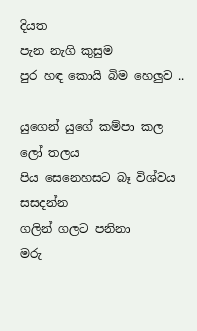දියත
පැන නැගි කුසුම
පුර හඳ කොයි බිම හෙලුව ..

යුගෙන් යුගේ කම්පා කල
ලෝ තලය
පිය සෙනෙහසට බෑ විශ්වය
සසදන්න
ගලින් ගලට පනිනා
මරු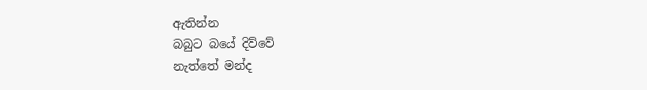ඇතින්න
බබුට බයේ දිව්වේ
නැත්තේ මන්ද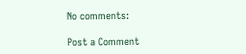No comments:

Post a Comment